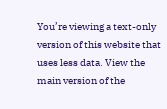You’re viewing a text-only version of this website that uses less data. View the main version of the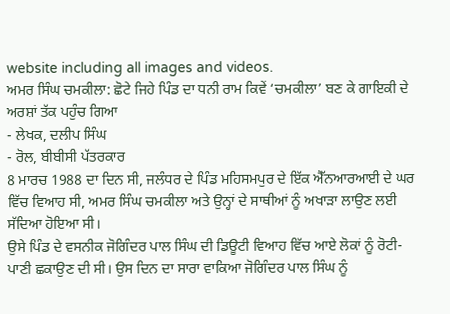website including all images and videos.
ਅਮਰ ਸਿੰਘ ਚਮਕੀਲਾ: ਛੋਟੇ ਜਿਹੇ ਪਿੰਡ ਦਾ ਧਨੀ ਰਾਮ ਕਿਵੇਂ ‘ਚਮਕੀਲਾ’ ਬਣ ਕੇ ਗਾਇਕੀ ਦੇ ਅਰਸ਼ਾਂ ਤੱਕ ਪਹੁੰਚ ਗਿਆ
- ਲੇਖਕ, ਦਲੀਪ ਸਿੰਘ
- ਰੋਲ, ਬੀਬੀਸੀ ਪੱਤਰਕਾਰ
8 ਮਾਰਚ 1988 ਦਾ ਦਿਨ ਸੀ, ਜਲੰਧਰ ਦੇ ਪਿੰਡ ਮਹਿਸਮਪੁਰ ਦੇ ਇੱਕ ਐੱਨਆਰਆਈ ਦੇ ਘਰ ਵਿੱਚ ਵਿਆਹ ਸੀ, ਅਮਰ ਸਿੰਘ ਚਮਕੀਲਾ ਅਤੇ ਉਨ੍ਹਾਂ ਦੇ ਸਾਥੀਆਂ ਨੂੰ ਅਖਾੜਾ ਲਾਉਣ ਲਈ ਸੱਦਿਆ ਹੋਇਆ ਸੀ।
ਉਸੇ ਪਿੰਡ ਦੇ ਵਸਨੀਕ ਜੋਗਿੰਦਰ ਪਾਲ ਸਿੰਘ ਦੀ ਡਿਊਟੀ ਵਿਆਹ ਵਿੱਚ ਆਏ ਲੋਕਾਂ ਨੂੰ ਰੋਟੀ-ਪਾਣੀ ਛਕਾਉਣ ਦੀ ਸੀ। ਉਸ ਦਿਨ ਦਾ ਸਾਰਾ ਵਾਕਿਆ ਜੋਗਿੰਦਰ ਪਾਲ ਸਿੰਘ ਨੂੰ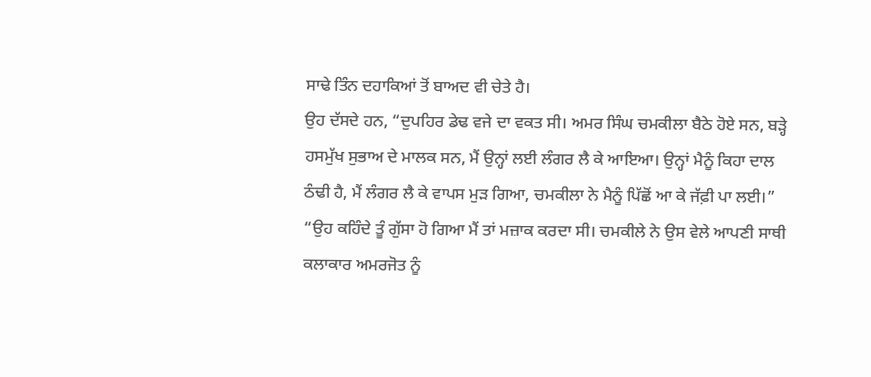ਸਾਢੇ ਤਿੰਨ ਦਹਾਕਿਆਂ ਤੋਂ ਬਾਅਦ ਵੀ ਚੇਤੇ ਹੈ।
ਉਹ ਦੱਸਦੇ ਹਨ, “ਦੁਪਹਿਰ ਡੇਢ ਵਜੇ ਦਾ ਵਕਤ ਸੀ। ਅਮਰ ਸਿੰਘ ਚਮਕੀਲਾ ਬੈਠੇ ਹੋਏ ਸਨ, ਬੜ੍ਹੇ ਹਸਮੁੱਖ ਸੁਭਾਅ ਦੇ ਮਾਲਕ ਸਨ, ਮੈਂ ਉਨ੍ਹਾਂ ਲਈ ਲੰਗਰ ਲੈ ਕੇ ਆਇਆ। ਉਨ੍ਹਾਂ ਮੈਨੂੰ ਕਿਹਾ ਦਾਲ ਠੰਢੀ ਹੈ, ਮੈਂ ਲੰਗਰ ਲੈ ਕੇ ਵਾਪਸ ਮੁੜ ਗਿਆ, ਚਮਕੀਲਾ ਨੇ ਮੈਨੂੰ ਪਿੱਛੋਂ ਆ ਕੇ ਜੱਫ਼ੀ ਪਾ ਲਈ।”
“ਉਹ ਕਹਿੰਦੇ ਤੂੰ ਗੁੱਸਾ ਹੋ ਗਿਆ ਮੈਂ ਤਾਂ ਮਜ਼ਾਕ ਕਰਦਾ ਸੀ। ਚਮਕੀਲੇ ਨੇ ਉਸ ਵੇਲੇ ਆਪਣੀ ਸਾਥੀ ਕਲਾਕਾਰ ਅਮਰਜੋਤ ਨੂੰ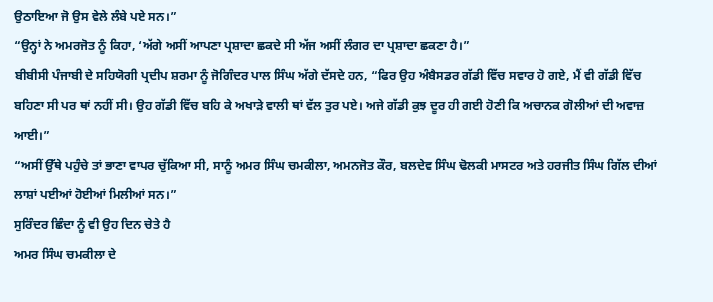ਉਠਾਇਆ ਜੋ ਉਸ ਵੇਲੇ ਲੰਬੇ ਪਏ ਸਨ।”
“ਉਨ੍ਹਾਂ ਨੇ ਅਮਰਜੋਤ ਨੂੰ ਕਿਹਾ, ‘ਅੱਗੇ ਅਸੀਂ ਆਪਣਾ ਪ੍ਰਸ਼ਾਦਾ ਛਕਦੇ ਸੀ ਅੱਜ ਅਸੀਂ ਲੰਗਰ ਦਾ ਪ੍ਰਸ਼ਾਦਾ ਛਕਣਾ ਹੈ।”
ਬੀਬੀਸੀ ਪੰਜਾਬੀ ਦੇ ਸਹਿਯੋਗੀ ਪ੍ਰਦੀਪ ਸ਼ਰਮਾ ਨੂੰ ਜੋਗਿੰਦਰ ਪਾਲ ਸਿੰਘ ਅੱਗੇ ਦੱਸਦੇ ਹਨ, “ਫਿਰ ਉਹ ਅੰਬੈਸਡਰ ਗੱਡੀ ਵਿੱਚ ਸਵਾਰ ਹੋ ਗਏ, ਮੈਂ ਵੀ ਗੱਡੀ ਵਿੱਚ ਬਹਿਣਾ ਸੀ ਪਰ ਥਾਂ ਨਹੀਂ ਸੀ। ਉਹ ਗੱਡੀ ਵਿੱਚ ਬਹਿ ਕੇ ਅਖਾੜੇ ਵਾਲੀ ਥਾਂ ਵੱਲ ਤੁਰ ਪਏ। ਅਜੇ ਗੱਡੀ ਕੁਝ ਦੂਰ ਹੀ ਗਈ ਹੋਣੀ ਕਿ ਅਚਾਨਕ ਗੋਲੀਆਂ ਦੀ ਅਵਾਜ਼ ਆਈ।”
“ਅਸੀਂ ਉੱਥੇ ਪਹੁੰਚੇ ਤਾਂ ਭਾਣਾ ਵਾਪਰ ਚੁੱਕਿਆ ਸੀ, ਸਾਨੂੰ ਅਮਰ ਸਿੰਘ ਚਮਕੀਲਾ, ਅਮਨਜੋਤ ਕੌਰ, ਬਲਦੇਵ ਸਿੰਘ ਢੋਲਕੀ ਮਾਸਟਰ ਅਤੇ ਹਰਜੀਤ ਸਿੰਘ ਗਿੱਲ ਦੀਆਂ ਲਾਸ਼ਾਂ ਪਈਆਂ ਹੋਈਆਂ ਮਿਲੀਆਂ ਸਨ।”
ਸੁਰਿੰਦਰ ਛਿੰਦਾ ਨੂੰ ਵੀ ਉਹ ਦਿਨ ਚੇਤੇ ਹੈ
ਅਮਰ ਸਿੰਘ ਚਮਕੀਲਾ ਦੇ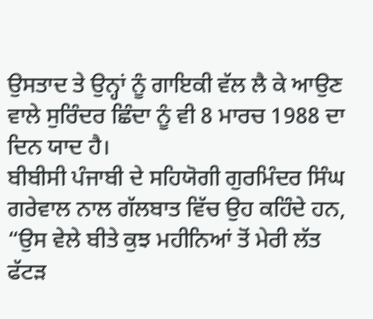ਉਸਤਾਦ ਤੇ ਉਨ੍ਹਾਂ ਨੂੰ ਗਾਇਕੀ ਵੱਲ ਲੈ ਕੇ ਆਉਣ ਵਾਲੇ ਸੁਰਿੰਦਰ ਛਿੰਦਾ ਨੂੰ ਵੀ 8 ਮਾਰਚ 1988 ਦਾ ਦਿਨ ਯਾਦ ਹੈ।
ਬੀਬੀਸੀ ਪੰਜਾਬੀ ਦੇ ਸਹਿਯੋਗੀ ਗੁਰਮਿੰਦਰ ਸਿੰਘ ਗਰੇਵਾਲ ਨਾਲ ਗੱਲਬਾਤ ਵਿੱਚ ਉਹ ਕਹਿੰਦੇ ਹਨ, “ਉਸ ਵੇਲੇ ਬੀਤੇ ਕੁਝ ਮਹੀਨਿਆਂ ਤੋਂ ਮੇਰੀ ਲੱਤ ਫੱਟੜ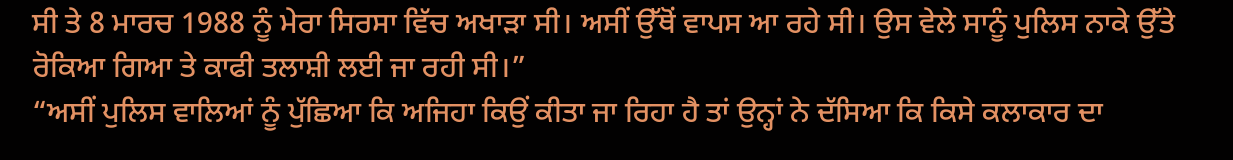ਸੀ ਤੇ 8 ਮਾਰਚ 1988 ਨੂੰ ਮੇਰਾ ਸਿਰਸਾ ਵਿੱਚ ਅਖਾੜਾ ਸੀ। ਅਸੀਂ ਉੱਥੋਂ ਵਾਪਸ ਆ ਰਹੇ ਸੀ। ਉਸ ਵੇਲੇ ਸਾਨੂੰ ਪੁਲਿਸ ਨਾਕੇ ਉੱਤੇ ਰੋਕਿਆ ਗਿਆ ਤੇ ਕਾਫੀ ਤਲਾਸ਼ੀ ਲਈ ਜਾ ਰਹੀ ਸੀ।”
“ਅਸੀਂ ਪੁਲਿਸ ਵਾਲਿਆਂ ਨੂੰ ਪੁੱਛਿਆ ਕਿ ਅਜਿਹਾ ਕਿਉਂ ਕੀਤਾ ਜਾ ਰਿਹਾ ਹੈ ਤਾਂ ਉਨ੍ਹਾਂ ਨੇ ਦੱਸਿਆ ਕਿ ਕਿਸੇ ਕਲਾਕਾਰ ਦਾ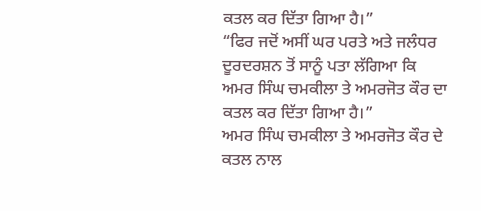ਕਤਲ ਕਰ ਦਿੱਤਾ ਗਿਆ ਹੈ।”
“ਫਿਰ ਜਦੋਂ ਅਸੀਂ ਘਰ ਪਰਤੇ ਅਤੇ ਜਲੰਧਰ ਦੂਰਦਰਸ਼ਨ ਤੋਂ ਸਾਨੂੰ ਪਤਾ ਲੱਗਿਆ ਕਿ ਅਮਰ ਸਿੰਘ ਚਮਕੀਲਾ ਤੇ ਅਮਰਜੋਤ ਕੌਰ ਦਾ ਕਤਲ ਕਰ ਦਿੱਤਾ ਗਿਆ ਹੈ।”
ਅਮਰ ਸਿੰਘ ਚਮਕੀਲਾ ਤੇ ਅਮਰਜੋਤ ਕੌਰ ਦੇ ਕਤਲ ਨਾਲ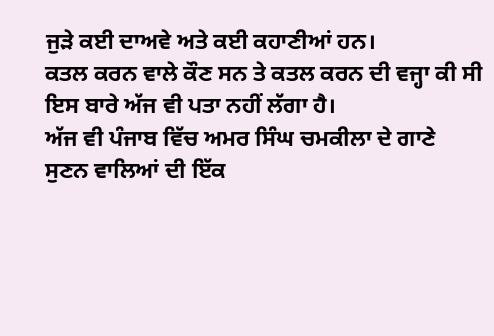ਜੁੜੇ ਕਈ ਦਾਅਵੇ ਅਤੇ ਕਈ ਕਹਾਣੀਆਂ ਹਨ।
ਕਤਲ ਕਰਨ ਵਾਲੇ ਕੌਣ ਸਨ ਤੇ ਕਤਲ ਕਰਨ ਦੀ ਵਜ੍ਹਾ ਕੀ ਸੀ ਇਸ ਬਾਰੇ ਅੱਜ ਵੀ ਪਤਾ ਨਹੀਂ ਲੱਗਾ ਹੈ।
ਅੱਜ ਵੀ ਪੰਜਾਬ ਵਿੱਚ ਅਮਰ ਸਿੰਘ ਚਮਕੀਲਾ ਦੇ ਗਾਣੇ ਸੁਣਨ ਵਾਲਿਆਂ ਦੀ ਇੱਕ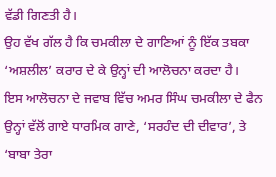ਵੱਡੀ ਗਿਣਤੀ ਹੈ।
ਉਹ ਵੱਖ ਗੱਲ ਹੈ ਕਿ ਚਮਕੀਲਾ ਦੇ ਗਾਣਿਆਂ ਨੂੰ ਇੱਕ ਤਬਕਾ ‘ਅਸ਼ਲੀਲ’ ਕਰਾਰ ਦੇ ਕੇ ਉਨ੍ਹਾਂ ਦੀ ਆਲੋਚਨਾ ਕਰਦਾ ਹੈ।
ਇਸ ਆਲੋਚਨਾ ਦੇ ਜਵਾਬ ਵਿੱਚ ਅਮਰ ਸਿੰਘ ਚਮਕੀਲਾ ਦੇ ਫੈਨ ਉਨ੍ਹਾਂ ਵੱਲੋਂ ਗਾਏ ਧਾਰਮਿਕ ਗਾਣੇ, ‘ਸਰਹੰਦ ਦੀ ਦੀਵਾਰ’, ਤੇ ‘ਬਾਬਾ ਤੇਰਾ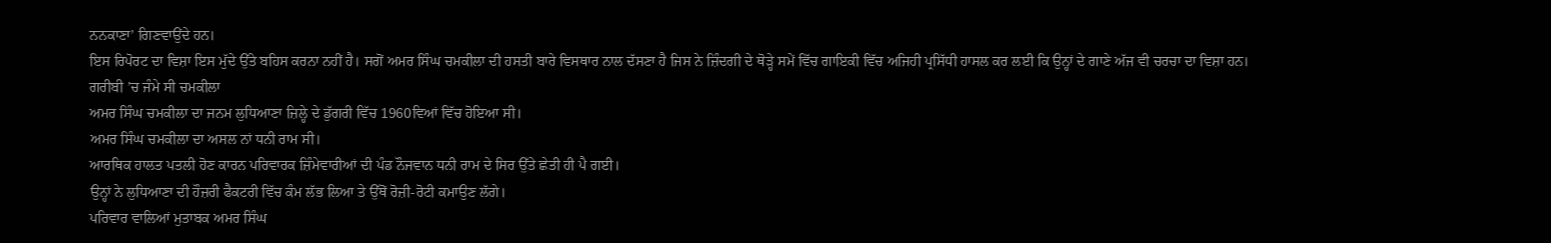ਨਨਕਾਣਾ’ ਗਿਣਵਾਉਂਦੇ ਹਨ।
ਇਸ ਰਿਪੋਰਟ ਦਾ ਵਿਸ਼ਾ ਇਸ ਮੁੱਦੇ ਉੱਤੇ ਬਹਿਸ ਕਰਨਾ ਨਹੀਂ ਹੈ। ਸਗੋਂ ਅਮਰ ਸਿੰਘ ਚਮਕੀਲਾ ਦੀ ਹਸਤੀ ਬਾਰੇ ਵਿਸਥਾਰ ਨਾਲ ਦੱਸਣਾ ਹੈ ਜਿਸ ਨੇ ਜ਼ਿੰਦਗੀ ਦੇ ਥੋੜ੍ਹੇ ਸਮੇਂ ਵਿੱਚ ਗਾਇਕੀ ਵਿੱਚ ਅਜਿਹੀ ਪ੍ਰਸਿੱਧੀ ਹਾਸਲ ਕਰ ਲਈ ਕਿ ਉਨ੍ਹਾਂ ਦੇ ਗਾਣੇ ਅੱਜ ਵੀ ਚਰਚਾ ਦਾ ਵਿਸ਼ਾ ਹਨ।
ਗਰੀਬੀ ’ਚ ਜੰਮੇ ਸੀ ਚਮਕੀਲਾ
ਅਮਰ ਸਿੰਘ ਚਮਕੀਲਾ ਦਾ ਜਨਮ ਲੁਧਿਆਣਾ ਜ਼ਿਲ੍ਹੇ ਦੇ ਡੁੱਗਰੀ ਵਿੱਚ 1960ਵਿਆਂ ਵਿੱਚ ਹੋਇਆ ਸੀ।
ਅਮਰ ਸਿੰਘ ਚਮਕੀਲਾ ਦਾ ਅਸਲ ਨਾਂ ਧਨੀ ਰਾਮ ਸੀ।
ਆਰਥਿਕ ਹਾਲਤ ਪਤਲੀ ਹੋਣ ਕਾਰਨ ਪਰਿਵਾਰਕ ਜ਼ਿੰਮੇਵਾਰੀਆਂ ਦੀ ਪੰਡ ਨੌਜਵਾਨ ਧਨੀ ਰਾਮ ਦੇ ਸਿਰ ਉੱਤੇ ਛੇਤੀ ਹੀ ਪੈ ਗਈ।
ਉਨ੍ਹਾਂ ਨੇ ਲੁਧਿਆਣਾ ਦੀ ਹੌਜ਼ਰੀ ਫੈਕਟਰੀ ਵਿੱਚ ਕੰਮ ਲੱਭ ਲਿਆ ਤੇ ਉੱਥੋਂ ਰੋਜ਼ੀ-ਰੋਟੀ ਕਮਾਉਣ ਲੱਗੇ।
ਪਰਿਵਾਰ ਵਾਲਿਆਂ ਮੁਤਾਬਕ ਅਮਰ ਸਿੰਘ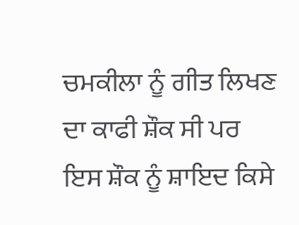ਚਮਕੀਲਾ ਨੂੰ ਗੀਤ ਲਿਖਣ ਦਾ ਕਾਫੀ ਸ਼ੌਕ ਸੀ ਪਰ ਇਸ ਸ਼ੌਕ ਨੂੰ ਸ਼ਾਇਦ ਕਿਸੇ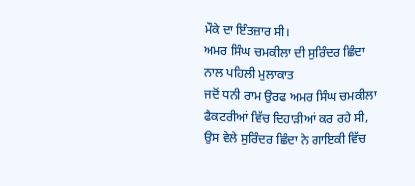ਮੌਕੇ ਦਾ ਇੰਤਜ਼ਾਰ ਸੀ।
ਅਮਰ ਸਿੰਘ ਚਮਕੀਲਾ ਦੀ ਸੁਰਿੰਦਰ ਛਿੰਦਾ ਨਾਲ ਪਹਿਲੀ ਮੁਲਾਕਾਤ
ਜਦੋਂ ਧਨੀ ਰਾਮ ਉਰਫ ਅਮਰ ਸਿੰਘ ਚਮਕੀਲਾ ਫੈਕਟਰੀਆਂ ਵਿੱਚ ਦਿਹਾੜੀਆਂ ਕਰ ਰਹੇ ਸੀ, ਉਸ ਵੇਲੇ ਸੁਰਿੰਦਰ ਛਿੰਦਾ ਨੇ ਗਾਇਕੀ ਵਿੱਚ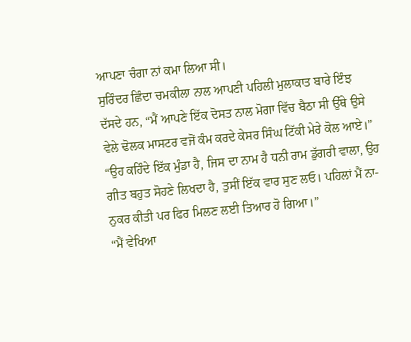ਆਪਣਾ ਚੰਗਾ ਨਾਂ ਕਮਾ ਲਿਆ ਸੀ।
ਸੁਰਿੰਦਰ ਛਿੰਦਾ ਚਮਕੀਲਾ ਨਾਲ ਆਪਣੀ ਪਹਿਲੀ ਮੁਲਾਕਾਤ ਬਾਰੇ ਇੰਝ ਦੱਸਦੇ ਹਨ, “ਮੈਂ ਆਪਣੇ ਇੱਕ ਦੋਸਤ ਨਾਲ ਮੋਗਾ ਵਿੱਚ ਬੈਠਾ ਸੀ ਉੱਥੇ ਉਸੇ ਵੇਲੇ ਢੋਲਕ ਮਾਸਟਰ ਵਜੋਂ ਕੰਮ ਕਰਦੇ ਕੇਸਰ ਸਿੰਘ ਟਿੱਕੀ ਮੇਰੇ ਕੋਲ ਆਏ।”
“ਉਹ ਕਹਿੰਦੇ ਇੱਕ ਮੁੰਡਾ ਹੈ, ਜਿਸ ਦਾ ਨਾਮ ਹੈ ਧਨੀ ਰਾਮ ਡੁੱਗਰੀ ਵਾਲਾ, ਉਹ ਗੀਤ ਬਹੁਤ ਸੋਹਣੇ ਲਿਖਦਾ ਹੈ, ਤੁਸੀਂ ਇੱਕ ਵਾਰ ਸੁਣ ਲਓ। ਪਹਿਲਾਂ ਮੈਂ ਨਾ-ਨੁਕਰ ਕੀਤੀ ਪਰ ਫਿਰ ਮਿਲਣ ਲਈ ਤਿਆਰ ਹੋ ਗਿਆ।”
“ਮੈਂ ਵੇਖਿਆ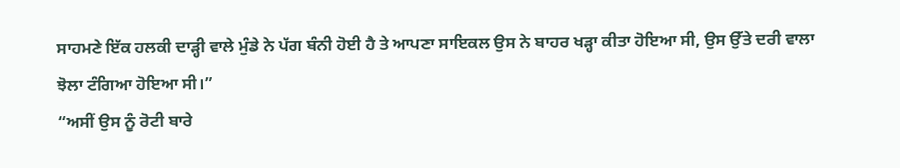ਸਾਹਮਣੇ ਇੱਕ ਹਲਕੀ ਦਾੜ੍ਹੀ ਵਾਲੇ ਮੁੰਡੇ ਨੇ ਪੱਗ ਬੰਨੀ ਹੋਈ ਹੈ ਤੇ ਆਪਣਾ ਸਾਇਕਲ ਉਸ ਨੇ ਬਾਹਰ ਖੜ੍ਹਾ ਕੀਤਾ ਹੋਇਆ ਸੀ, ਉਸ ਉੱਤੇ ਦਰੀ ਵਾਲਾ ਝੋਲਾ ਟੰਗਿਆ ਹੋਇਆ ਸੀ।”
“ਅਸੀਂ ਉਸ ਨੂੰ ਰੋਟੀ ਬਾਰੇ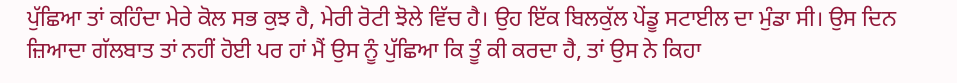ਪੁੱਛਿਆ ਤਾਂ ਕਹਿੰਦਾ ਮੇਰੇ ਕੋਲ ਸਭ ਕੁਝ ਹੈ, ਮੇਰੀ ਰੋਟੀ ਝੋਲੇ ਵਿੱਚ ਹੈ। ਉਹ ਇੱਕ ਬਿਲਕੁੱਲ ਪੇਂਡੂ ਸਟਾਈਲ ਦਾ ਮੁੰਡਾ ਸੀ। ਉਸ ਦਿਨ ਜ਼ਿਆਦਾ ਗੱਲਬਾਤ ਤਾਂ ਨਹੀਂ ਹੋਈ ਪਰ ਹਾਂ ਮੈਂ ਉਸ ਨੂੰ ਪੁੱਛਿਆ ਕਿ ਤੂੰ ਕੀ ਕਰਦਾ ਹੈ, ਤਾਂ ਉਸ ਨੇ ਕਿਹਾ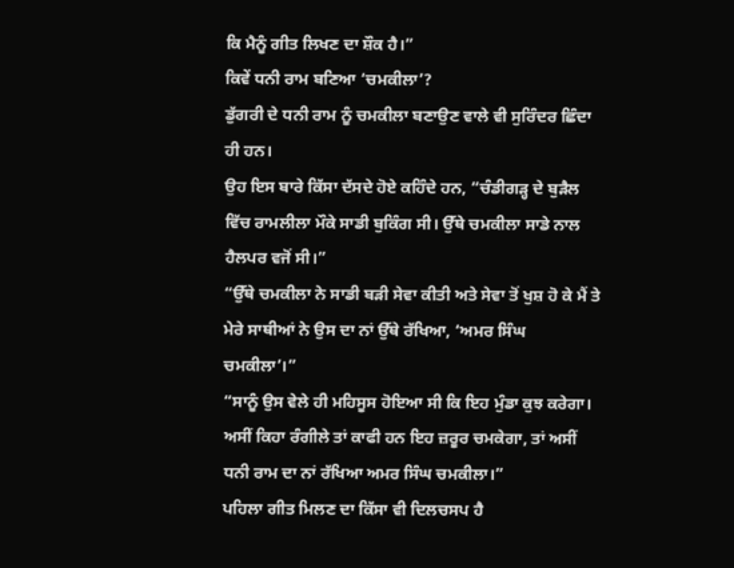ਕਿ ਮੈਨੂੰ ਗੀਤ ਲਿਖਣ ਦਾ ਸ਼ੌਕ ਹੈ।”
ਕਿਵੇਂ ਧਨੀ ਰਾਮ ਬਣਿਆ ‘ਚਮਕੀਲਾ’?
ਡੁੱਗਰੀ ਦੇ ਧਨੀ ਰਾਮ ਨੂੰ ਚਮਕੀਲਾ ਬਣਾਉਣ ਵਾਲੇ ਵੀ ਸੁਰਿੰਦਰ ਛਿੰਦਾ ਹੀ ਹਨ।
ਉਹ ਇਸ ਬਾਰੇ ਕਿੱਸਾ ਦੱਸਦੇ ਹੋਏ ਕਹਿੰਦੇ ਹਨ, “ਚੰਡੀਗੜ੍ਹ ਦੇ ਬੁੜੈਲ ਵਿੱਚ ਰਾਮਲੀਲਾ ਮੌਕੇ ਸਾਡੀ ਬੁਕਿੰਗ ਸੀ। ਉੱਥੇ ਚਮਕੀਲਾ ਸਾਡੇ ਨਾਲ ਹੈਲਪਰ ਵਜੋਂ ਸੀ।”
“ਉੱਥੇ ਚਮਕੀਲਾ ਨੇ ਸਾਡੀ ਬੜੀ ਸੇਵਾ ਕੀਤੀ ਅਤੇ ਸੇਵਾ ਤੋਂ ਖੁਸ਼ ਹੋ ਕੇ ਮੈਂ ਤੇ ਮੇਰੇ ਸਾਥੀਆਂ ਨੇ ਉਸ ਦਾ ਨਾਂ ਉੱਥੇ ਰੱਖਿਆ, ‘ਅਮਰ ਸਿੰਘ ਚਮਕੀਲਾ’।”
“ਸਾਨੂੰ ਉਸ ਵੇਲੇ ਹੀ ਮਹਿਸੂਸ ਹੋਇਆ ਸੀ ਕਿ ਇਹ ਮੁੰਡਾ ਕੁਝ ਕਰੇਗਾ। ਅਸੀਂ ਕਿਹਾ ਰੰਗੀਲੇ ਤਾਂ ਕਾਫੀ ਹਨ ਇਹ ਜ਼ਰੂਰ ਚਮਕੇਗਾ, ਤਾਂ ਅਸੀਂ ਧਨੀ ਰਾਮ ਦਾ ਨਾਂ ਰੱਖਿਆ ਅਮਰ ਸਿੰਘ ਚਮਕੀਲਾ।”
ਪਹਿਲਾ ਗੀਤ ਮਿਲਣ ਦਾ ਕਿੱਸਾ ਵੀ ਦਿਲਚਸਪ ਹੈ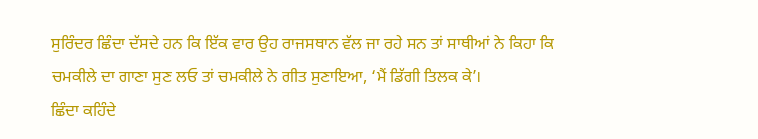ਸੁਰਿੰਦਰ ਛਿੰਦਾ ਦੱਸਦੇ ਹਨ ਕਿ ਇੱਕ ਵਾਰ ਉਹ ਰਾਜਸਥਾਨ ਵੱਲ ਜਾ ਰਹੇ ਸਨ ਤਾਂ ਸਾਥੀਆਂ ਨੇ ਕਿਹਾ ਕਿ ਚਮਕੀਲੇ ਦਾ ਗਾਣਾ ਸੁਣ ਲਓ ਤਾਂ ਚਮਕੀਲੇ ਨੇ ਗੀਤ ਸੁਣਾਇਆ, ‘ਮੈਂ ਡਿੱਗੀ ਤਿਲਕ ਕੇ’।
ਛਿੰਦਾ ਕਹਿੰਦੇ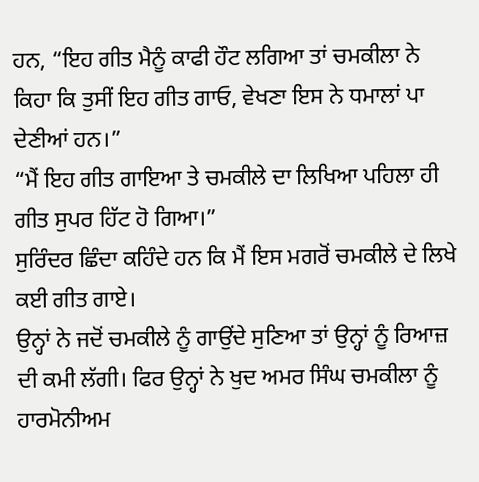ਹਨ, “ਇਹ ਗੀਤ ਮੈਨੂੰ ਕਾਫੀ ਹੌਟ ਲਗਿਆ ਤਾਂ ਚਮਕੀਲਾ ਨੇ ਕਿਹਾ ਕਿ ਤੁਸੀਂ ਇਹ ਗੀਤ ਗਾਓ, ਵੇਖਣਾ ਇਸ ਨੇ ਧਮਾਲਾਂ ਪਾ ਦੇਣੀਆਂ ਹਨ।”
“ਮੈਂ ਇਹ ਗੀਤ ਗਾਇਆ ਤੇ ਚਮਕੀਲੇ ਦਾ ਲਿਖਿਆ ਪਹਿਲਾ ਹੀ ਗੀਤ ਸੁਪਰ ਹਿੱਟ ਹੋ ਗਿਆ।”
ਸੁਰਿੰਦਰ ਛਿੰਦਾ ਕਹਿੰਦੇ ਹਨ ਕਿ ਮੈਂ ਇਸ ਮਗਰੋਂ ਚਮਕੀਲੇ ਦੇ ਲਿਖੇ ਕਈ ਗੀਤ ਗਾਏ।
ਉਨ੍ਹਾਂ ਨੇ ਜਦੋਂ ਚਮਕੀਲੇ ਨੂੰ ਗਾਉਂਦੇ ਸੁਣਿਆ ਤਾਂ ਉਨ੍ਹਾਂ ਨੂੰ ਰਿਆਜ਼ ਦੀ ਕਮੀ ਲੱਗੀ। ਫਿਰ ਉਨ੍ਹਾਂ ਨੇ ਖੁਦ ਅਮਰ ਸਿੰਘ ਚਮਕੀਲਾ ਨੂੰ ਹਾਰਮੋਨੀਅਮ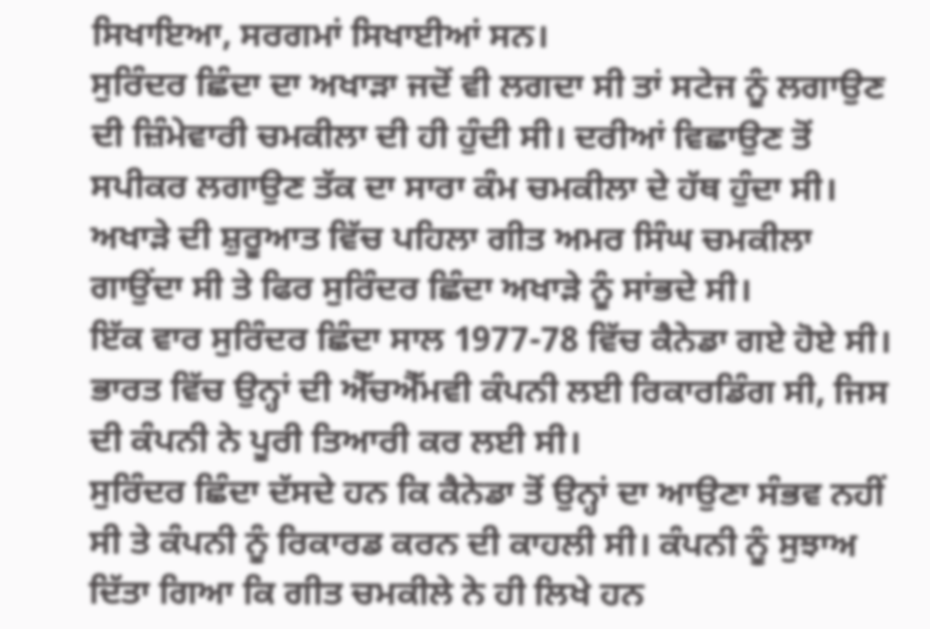ਸਿਖਾਇਆ, ਸਰਗਮਾਂ ਸਿਖਾਈਆਂ ਸਨ।
ਸੁਰਿੰਦਰ ਛਿੰਦਾ ਦਾ ਅਖਾੜਾ ਜਦੋਂ ਵੀ ਲਗਦਾ ਸੀ ਤਾਂ ਸਟੇਜ ਨੂੰ ਲਗਾਉਣ ਦੀ ਜ਼ਿੰਮੇਵਾਰੀ ਚਮਕੀਲਾ ਦੀ ਹੀ ਹੁੰਦੀ ਸੀ। ਦਰੀਆਂ ਵਿਛਾਉਣ ਤੋਂ ਸਪੀਕਰ ਲਗਾਉਣ ਤੱਕ ਦਾ ਸਾਰਾ ਕੰਮ ਚਮਕੀਲਾ ਦੇ ਹੱਥ ਹੁੰਦਾ ਸੀ।
ਅਖਾੜੇ ਦੀ ਸ਼ੁਰੂਆਤ ਵਿੱਚ ਪਹਿਲਾ ਗੀਤ ਅਮਰ ਸਿੰਘ ਚਮਕੀਲਾ ਗਾਉਂਦਾ ਸੀ ਤੇ ਫਿਰ ਸੁਰਿੰਦਰ ਛਿੰਦਾ ਅਖਾੜੇ ਨੂੰ ਸਾਂਭਦੇ ਸੀ।
ਇੱਕ ਵਾਰ ਸੁਰਿੰਦਰ ਛਿੰਦਾ ਸਾਲ 1977-78 ਵਿੱਚ ਕੈਨੇਡਾ ਗਏ ਹੋਏ ਸੀ। ਭਾਰਤ ਵਿੱਚ ਉਨ੍ਹਾਂ ਦੀ ਐੱਚਐੱਮਵੀ ਕੰਪਨੀ ਲਈ ਰਿਕਾਰਡਿੰਗ ਸੀ, ਜਿਸ ਦੀ ਕੰਪਨੀ ਨੇ ਪੂਰੀ ਤਿਆਰੀ ਕਰ ਲਈ ਸੀ।
ਸੁਰਿੰਦਰ ਛਿੰਦਾ ਦੱਸਦੇ ਹਨ ਕਿ ਕੈਨੇਡਾ ਤੋਂ ਉਨ੍ਹਾਂ ਦਾ ਆਉਣਾ ਸੰਭਵ ਨਹੀਂ ਸੀ ਤੇ ਕੰਪਨੀ ਨੂੰ ਰਿਕਾਰਡ ਕਰਨ ਦੀ ਕਾਹਲੀ ਸੀ। ਕੰਪਨੀ ਨੂੰ ਸੁਝਾਅ ਦਿੱਤਾ ਗਿਆ ਕਿ ਗੀਤ ਚਮਕੀਲੇ ਨੇ ਹੀ ਲਿਖੇ ਹਨ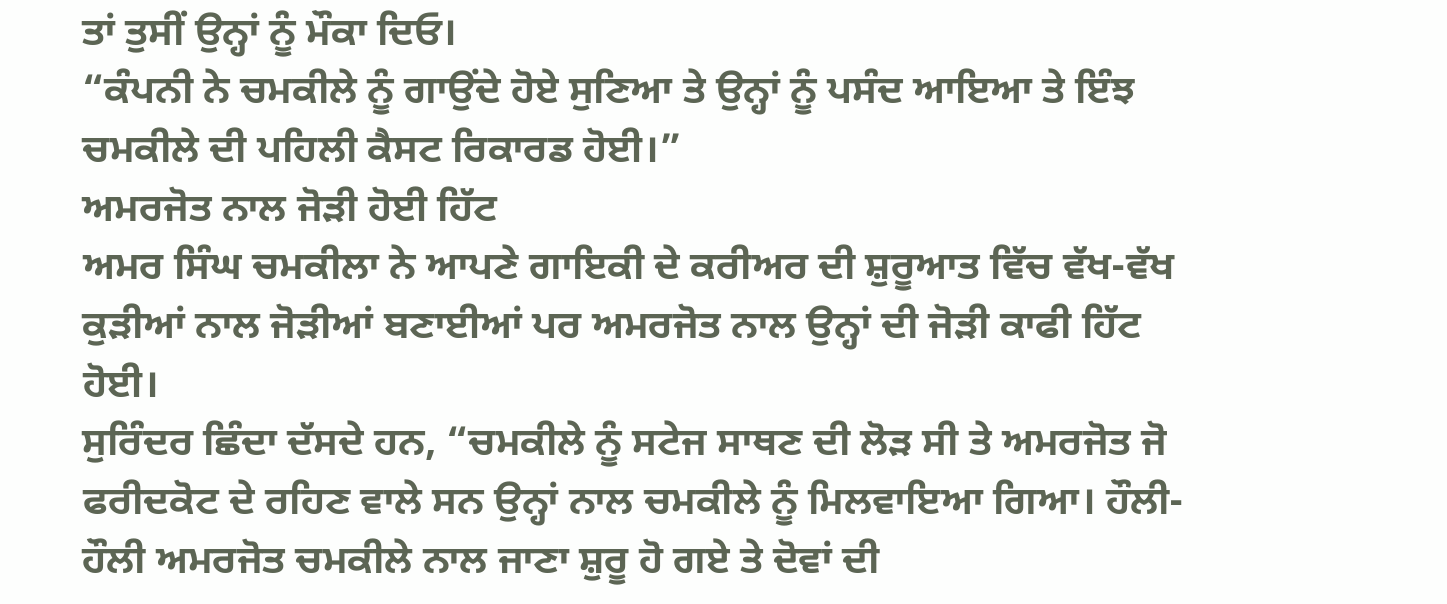ਤਾਂ ਤੁਸੀਂ ਉਨ੍ਹਾਂ ਨੂੰ ਮੌਕਾ ਦਿਓ।
“ਕੰਪਨੀ ਨੇ ਚਮਕੀਲੇ ਨੂੰ ਗਾਉਂਦੇ ਹੋਏ ਸੁਣਿਆ ਤੇ ਉਨ੍ਹਾਂ ਨੂੰ ਪਸੰਦ ਆਇਆ ਤੇ ਇੰਝ ਚਮਕੀਲੇ ਦੀ ਪਹਿਲੀ ਕੈਸਟ ਰਿਕਾਰਡ ਹੋਈ।”
ਅਮਰਜੋਤ ਨਾਲ ਜੋੜੀ ਹੋਈ ਹਿੱਟ
ਅਮਰ ਸਿੰਘ ਚਮਕੀਲਾ ਨੇ ਆਪਣੇ ਗਾਇਕੀ ਦੇ ਕਰੀਅਰ ਦੀ ਸ਼ੁਰੂਆਤ ਵਿੱਚ ਵੱਖ-ਵੱਖ ਕੁੜੀਆਂ ਨਾਲ ਜੋੜੀਆਂ ਬਣਾਈਆਂ ਪਰ ਅਮਰਜੋਤ ਨਾਲ ਉਨ੍ਹਾਂ ਦੀ ਜੋੜੀ ਕਾਫੀ ਹਿੱਟ ਹੋਈ।
ਸੁਰਿੰਦਰ ਛਿੰਦਾ ਦੱਸਦੇ ਹਨ, “ਚਮਕੀਲੇ ਨੂੰ ਸਟੇਜ ਸਾਥਣ ਦੀ ਲੋੜ ਸੀ ਤੇ ਅਮਰਜੋਤ ਜੋ ਫਰੀਦਕੋਟ ਦੇ ਰਹਿਣ ਵਾਲੇ ਸਨ ਉਨ੍ਹਾਂ ਨਾਲ ਚਮਕੀਲੇ ਨੂੰ ਮਿਲਵਾਇਆ ਗਿਆ। ਹੌਲੀ-ਹੌਲੀ ਅਮਰਜੋਤ ਚਮਕੀਲੇ ਨਾਲ ਜਾਣਾ ਸ਼ੁਰੂ ਹੋ ਗਏ ਤੇ ਦੋਵਾਂ ਦੀ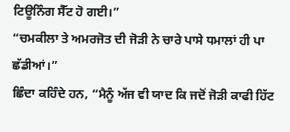ਟਿਊਨਿੰਗ ਸੈੱਟ ਹੋ ਗਈ।”
“ਚਮਕੀਲਾ ਤੇ ਅਮਰਜੋਤ ਦੀ ਜੋੜੀ ਨੇ ਚਾਰੇ ਪਾਸੇ ਧਮਾਲਾਂ ਹੀ ਪਾ ਛੱਡੀਆਂ।”
ਛਿੰਦਾ ਕਹਿੰਦੇ ਹਨ, “ਮੈਨੂੰ ਅੱਜ ਵੀ ਯਾਦ ਕਿ ਜਦੋਂ ਜੋੜੀ ਕਾਫੀ ਹਿੱਟ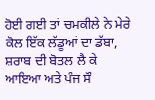ਹੋਈ ਗਈ ਤਾਂ ਚਮਕੀਲੇ ਨੇ ਮੇਰੇ ਕੋਲ ਇੱਕ ਲੱਡੂਆਂ ਦਾ ਡੱਬਾ, ਸ਼ਰਾਬ ਦੀ ਬੋਤਲ ਲੈ ਕੇ ਆਇਆ ਅਤੇ ਪੰਜ ਸੌ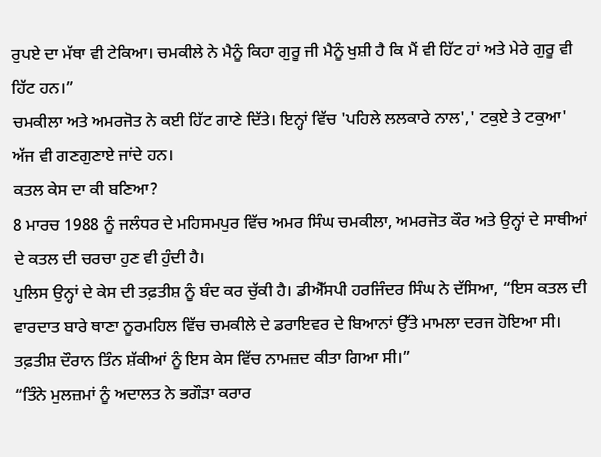ਰੁਪਏ ਦਾ ਮੱਥਾ ਵੀ ਟੇਕਿਆ। ਚਮਕੀਲੇ ਨੇ ਮੈਨੂੰ ਕਿਹਾ ਗੁਰੂ ਜੀ ਮੈਨੂੰ ਖੁਸ਼ੀ ਹੈ ਕਿ ਮੈਂ ਵੀ ਹਿੱਟ ਹਾਂ ਅਤੇ ਮੇਰੇ ਗੁਰੂ ਵੀ ਹਿੱਟ ਹਨ।”
ਚਮਕੀਲਾ ਅਤੇ ਅਮਰਜੋਤ ਨੇ ਕਈ ਹਿੱਟ ਗਾਣੇ ਦਿੱਤੇ। ਇਨ੍ਹਾਂ ਵਿੱਚ 'ਪਹਿਲੇ ਲਲਕਾਰੇ ਨਾਲ',' ਟਕੁਏ ਤੇ ਟਕੁਆ' ਅੱਜ ਵੀ ਗਣਗੁਣਾਏ ਜਾਂਦੇ ਹਨ।
ਕਤਲ ਕੇਸ ਦਾ ਕੀ ਬਣਿਆ?
8 ਮਾਰਚ 1988 ਨੂੰ ਜਲੰਧਰ ਦੇ ਮਹਿਸਮਪੁਰ ਵਿੱਚ ਅਮਰ ਸਿੰਘ ਚਮਕੀਲਾ, ਅਮਰਜੋਤ ਕੌਰ ਅਤੇ ਉਨ੍ਹਾਂ ਦੇ ਸਾਥੀਆਂ ਦੇ ਕਤਲ ਦੀ ਚਰਚਾ ਹੁਣ ਵੀ ਹੁੰਦੀ ਹੈ।
ਪੁਲਿਸ ਉਨ੍ਹਾਂ ਦੇ ਕੇਸ ਦੀ ਤਫ਼ਤੀਸ਼ ਨੂੰ ਬੰਦ ਕਰ ਚੁੱਕੀ ਹੈ। ਡੀਐੱਸਪੀ ਹਰਜਿੰਦਰ ਸਿੰਘ ਨੇ ਦੱਸਿਆ, “ਇਸ ਕਤਲ ਦੀ ਵਾਰਦਾਤ ਬਾਰੇ ਥਾਣਾ ਨੂਰਮਹਿਲ ਵਿੱਚ ਚਮਕੀਲੇ ਦੇ ਡਰਾਇਵਰ ਦੇ ਬਿਆਨਾਂ ਉੱਤੇ ਮਾਮਲਾ ਦਰਜ ਹੋਇਆ ਸੀ। ਤਫ਼ਤੀਸ਼ ਦੌਰਾਨ ਤਿੰਨ ਸ਼ੱਕੀਆਂ ਨੂੰ ਇਸ ਕੇਸ ਵਿੱਚ ਨਾਮਜ਼ਦ ਕੀਤਾ ਗਿਆ ਸੀ।”
“ਤਿੰਨੇ ਮੁਲਜ਼ਮਾਂ ਨੂੰ ਅਦਾਲਤ ਨੇ ਭਗੌੜਾ ਕਰਾਰ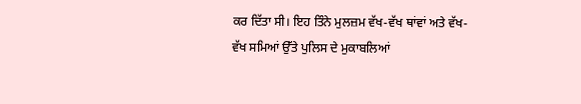ਕਰ ਦਿੱਤਾ ਸੀ। ਇਹ ਤਿੰਨੇ ਮੁਲਜ਼ਮ ਵੱਖ-ਵੱਖ ਥਾਂਵਾਂ ਅਤੇ ਵੱਖ-ਵੱਖ ਸਮਿਆਂ ਉੱਤੇ ਪੁਲਿਸ ਦੇ ਮੁਕਾਬਲਿਆਂ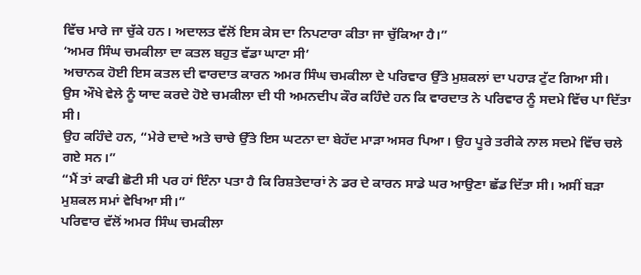ਵਿੱਚ ਮਾਰੇ ਜਾ ਚੁੱਕੇ ਹਨ। ਅਦਾਲਤ ਵੱਲੋਂ ਇਸ ਕੇਸ ਦਾ ਨਿਪਟਾਰਾ ਕੀਤਾ ਜਾ ਚੁੱਕਿਆ ਹੈ।”
‘ਅਮਰ ਸਿੰਘ ਚਮਕੀਲਾ ਦਾ ਕਤਲ ਬਹੁਤ ਵੱਡਾ ਘਾਟਾ ਸੀ’
ਅਚਾਨਕ ਹੋਈ ਇਸ ਕਤਲ ਦੀ ਵਾਰਦਾਤ ਕਾਰਨ ਅਮਰ ਸਿੰਘ ਚਮਕੀਲਾ ਦੇ ਪਰਿਵਾਰ ਉੱਤੇ ਮੁਸ਼ਕਲਾਂ ਦਾ ਪਹਾੜ ਟੁੱਟ ਗਿਆ ਸੀ।
ਉਸ ਔਖੇ ਵੇਲੇ ਨੂੰ ਯਾਦ ਕਰਦੇ ਹੋਏ ਚਮਕੀਲਾ ਦੀ ਧੀ ਅਮਨਦੀਪ ਕੌਰ ਕਹਿੰਦੇ ਹਨ ਕਿ ਵਾਰਦਾਤ ਨੇ ਪਰਿਵਾਰ ਨੂੰ ਸਦਮੇ ਵਿੱਚ ਪਾ ਦਿੱਤਾ ਸੀ।
ਉਹ ਕਹਿੰਦੇ ਹਨ, “ਮੇਰੇ ਦਾਦੇ ਅਤੇ ਚਾਚੇ ਉੱਤੇ ਇਸ ਘਟਨਾ ਦਾ ਬੇਹੱਦ ਮਾੜਾ ਅਸਰ ਪਿਆ। ਉਹ ਪੂਰੇ ਤਰੀਕੇ ਨਾਲ ਸਦਮੇ ਵਿੱਚ ਚਲੇ ਗਏ ਸਨ।”
“ਮੈਂ ਤਾਂ ਕਾਫੀ ਛੋਟੀ ਸੀ ਪਰ ਹਾਂ ਇੰਨਾ ਪਤਾ ਹੈ ਕਿ ਰਿਸ਼ਤੇਦਾਰਾਂ ਨੇ ਡਰ ਦੇ ਕਾਰਨ ਸਾਡੇ ਘਰ ਆਉਣਾ ਛੱਡ ਦਿੱਤਾ ਸੀ। ਅਸੀਂ ਬੜਾ ਮੁਸ਼ਕਲ ਸਮਾਂ ਵੇਖਿਆ ਸੀ।”
ਪਰਿਵਾਰ ਵੱਲੋਂ ਅਮਰ ਸਿੰਘ ਚਮਕੀਲਾ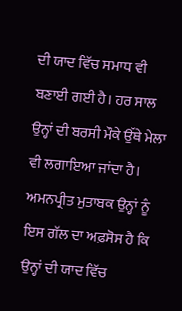ਦੀ ਯਾਦ ਵਿੱਚ ਸਮਾਧ ਵੀ ਬਣਾਈ ਗਈ ਹੈ। ਹਰ ਸਾਲ ਉਨ੍ਹਾਂ ਦੀ ਬਰਸੀ ਮੌਕੇ ਉੱਥੇ ਮੇਲਾ ਵੀ ਲਗਾਇਆ ਜਾਂਦਾ ਹੈ।
ਅਮਨਪ੍ਰੀਤ ਮੁਤਾਬਕ ਉਨ੍ਹਾਂ ਨੂੰ ਇਸ ਗੱਲ ਦਾ ਅਫ਼ਸੋਸ ਹੈ ਕਿ ਉਨ੍ਹਾਂ ਦੀ ਯਾਦ ਵਿੱਚ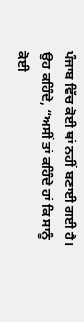ਪੰਜਾਬ ਵਿੱਚ ਕੋਈ ਥਾਂ ਨਹੀਂ ਬਣਾਈ ਗਈ ਹੈ।
ਉਹ ਕਹਿੰਦੇ, “ਅਸੀਂ ਤਾਂ ਕਹਿੰਦੇ ਹਾਂ ਕਿ ਸਾਨੂੰ ਕੋਈ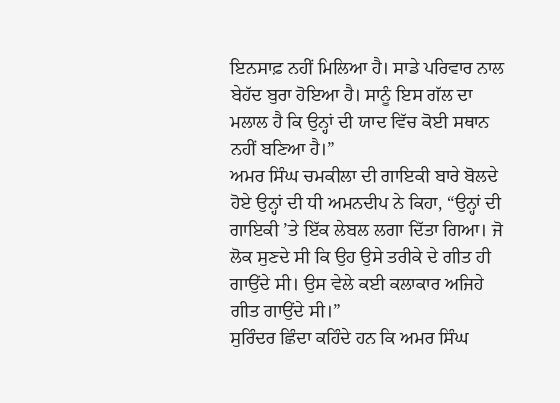ਇਨਸਾਫ਼ ਨਹੀਂ ਮਿਲਿਆ ਹੈ। ਸਾਡੇ ਪਰਿਵਾਰ ਨਾਲ ਬੇਹੱਦ ਬੁਰਾ ਹੋਇਆ ਹੈ। ਸਾਨੂੰ ਇਸ ਗੱਲ ਦਾ ਮਲਾਲ ਹੈ ਕਿ ਉਨ੍ਹਾਂ ਦੀ ਯਾਦ ਵਿੱਚ ਕੋਈ ਸਥਾਨ ਨਹੀਂ ਬਣਿਆ ਹੈ।”
ਅਮਰ ਸਿੰਘ ਚਮਕੀਲਾ ਦੀ ਗਾਇਕੀ ਬਾਰੇ ਬੋਲਦੇ ਹੋਏ ਉਨ੍ਹਾਂ ਦੀ ਧੀ ਅਮਨਦੀਪ ਨੇ ਕਿਹਾ, “ਉਨ੍ਹਾਂ ਦੀ ਗਾਇਕੀ ’ਤੇ ਇੱਕ ਲੇਬਲ ਲਗਾ ਦਿੱਤਾ ਗਿਆ। ਜੋ ਲੋਕ ਸੁਣਦੇ ਸੀ ਕਿ ਉਹ ਉਸੇ ਤਰੀਕੇ ਦੇ ਗੀਤ ਹੀ ਗਾਉਂਦੇ ਸੀ। ਉਸ ਵੇਲੇ ਕਈ ਕਲਾਕਾਰ ਅਜਿਹੇ ਗੀਤ ਗਾਉਂਦੇ ਸੀ।”
ਸੁਰਿੰਦਰ ਛਿੰਦਾ ਕਹਿੰਦੇ ਹਨ ਕਿ ਅਮਰ ਸਿੰਘ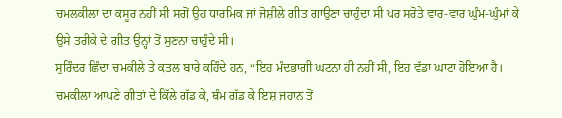ਚਮਲਕੀਲਾ ਦਾ ਕਸੂਰ ਨਹੀਂ ਸੀ ਸਗੋਂ ਉਹ ਧਾਰਮਿਕ ਜਾਂ ਜੋਸ਼ੀਲੇ ਗੀਤ ਗਾਉਣਾ ਚਾਹੁੰਦਾ ਸੀ ਪਰ ਸਰੋਤੇ ਵਾਰ-ਵਾਰ ਘੁੰਮ-ਘੁੰਮਾਂ ਕੇ ਉਸੇ ਤਰੀਕੇ ਦੇ ਗੀਤ ਉਨ੍ਹਾਂ ਤੋਂ ਸੁਣਨਾ ਚਾਹੁੰਦੇ ਸੀ।
ਸੁਰਿੰਦਰ ਛਿੰਦਾ ਚਮਕੀਲੇ ਤੇ ਕਤਲ ਬਾਰੇ ਕਹਿੰਦੇ ਹਨ, “ਇਹ ਮੰਦਭਾਗੀ ਘਟਨਾ ਹੀ ਨਹੀਂ ਸੀ, ਇਹ ਵੱਡਾ ਘਾਟਾ ਹੋਇਆ ਹੈ। ਚਮਕੀਲਾ ਆਪਣੇ ਗੀਤਾਂ ਦੇ ਕਿੱਲੇ ਗੱਡ ਕੇ, ਥੰਮ ਗੱਡ ਕੇ ਇਸ਼ ਜਹਾਨ ਤੋਂ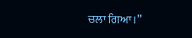ਚਲਾ ਗਿਆ।”